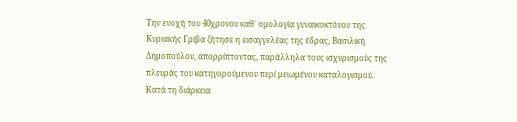Την ενοχή του 40χρονου καθ΄ ομολογία γυναικοκτόνου της Κυριακής Γρίβα ζήτησε η εισαγγελέας της έδρας, Βασιλική Δημοπούλου, απορρίπτοντας, παράλληλα τους ισχυρισμούς της πλευράς του κατηγορούμενου περί μειωμένου καταλογισμού.
Κατά τη διάρκεια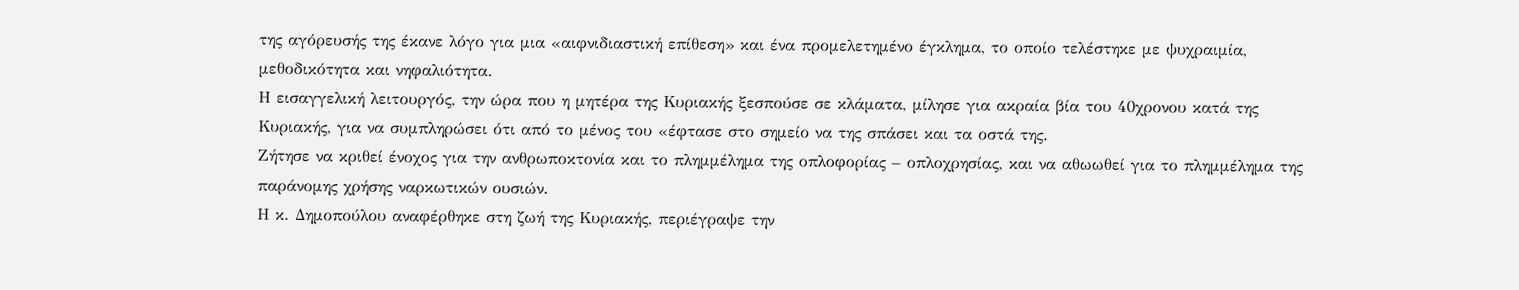της αγόρευσής της έκανε λόγο για μια «αιφνιδιαστική επίθεση» και ένα προμελετημένο έγκλημα, το οποίο τελέστηκε με ψυχραιμία, μεθοδικότητα και νηφαλιότητα.
Η εισαγγελική λειτουργός, την ώρα που η μητέρα της Κυριακής ξεσπούσε σε κλάματα, μίλησε για ακραία βία του 40χρονου κατά της Κυριακής, για να συμπληρώσει ότι από το μένος του «έφτασε στο σημείο να της σπάσει και τα οστά της.
Ζήτησε να κριθεί ένοχος για την ανθρωποκτονία και το πλημμέλημα της οπλοφορίας – οπλοχρησίας, και να αθωωθεί για το πλημμέλημα της παράνομης χρήσης ναρκωτικών ουσιών.
Η κ. Δημοπούλου αναφέρθηκε στη ζωή της Κυριακής, περιέγραψε την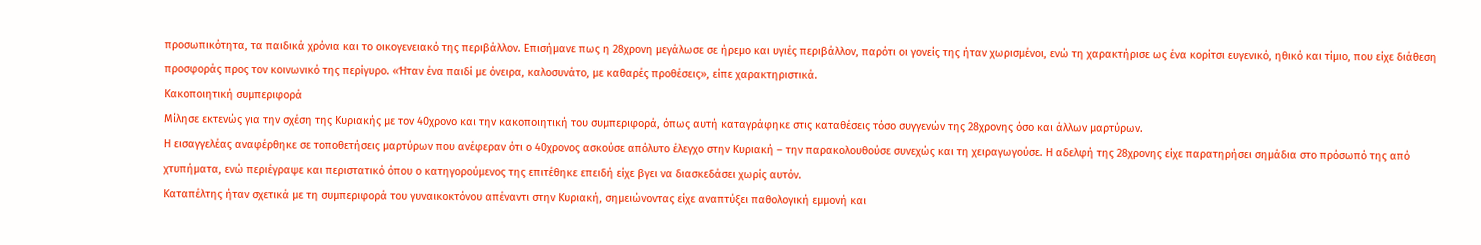προσωπικότητα, τα παιδικά χρόνια και το οικογενειακό της περιβάλλον. Επισήμανε πως η 28χρονη μεγάλωσε σε ήρεμο και υγιές περιβάλλον, παρότι οι γονείς της ήταν χωρισμένοι, ενώ τη χαρακτήρισε ως ένα κορίτσι ευγενικό, ηθικό και τίμιο, που είχε διάθεση προσφοράς προς τον κοινωνικό της περίγυρο. «Ήταν ένα παιδί με όνειρα, καλοσυνάτο, με καθαρές προθέσεις», είπε χαρακτηριστικά.
Κακοποιητική συμπεριφορά
Μίλησε εκτενώς για την σχέση της Κυριακής με τον 40χρονο και την κακοποιητική του συμπεριφορά, όπως αυτή καταγράφηκε στις καταθέσεις τόσο συγγενών της 28χρονης όσο και άλλων μαρτύρων.
Η εισαγγελέας αναφέρθηκε σε τοποθετήσεις μαρτύρων που ανέφεραν ότι ο 40χρονος ασκούσε απόλυτο έλεγχο στην Κυριακή – την παρακολουθούσε συνεχώς και τη χειραγωγούσε. Η αδελφή της 28χρονης είχε παρατηρήσει σημάδια στο πρόσωπό της από χτυπήματα, ενώ περιέγραψε και περιστατικό όπου ο κατηγορούμενος της επιτέθηκε επειδή είχε βγει να διασκεδάσει χωρίς αυτόν.
Καταπέλτης ήταν σχετικά με τη συμπεριφορά του γυναικοκτόνου απέναντι στην Κυριακή, σημειώνοντας είχε αναπτύξει παθολογική εμμονή και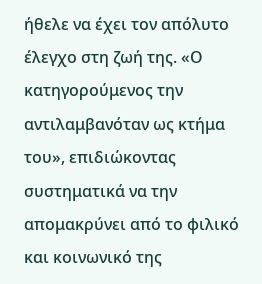ήθελε να έχει τον απόλυτο έλεγχο στη ζωή της. «Ο κατηγορούμενος την αντιλαμβανόταν ως κτήμα του», επιδιώκοντας συστηματικά να την απομακρύνει από το φιλικό και κοινωνικό της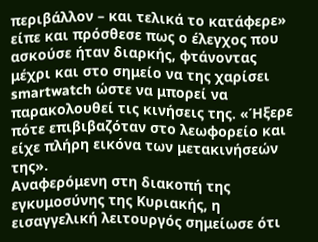περιβάλλον – και τελικά το κατάφερε» είπε και πρόσθεσε πως ο έλεγχος που ασκούσε ήταν διαρκής, φτάνοντας μέχρι και στο σημείο να της χαρίσει smartwatch ώστε να μπορεί να παρακολουθεί τις κινήσεις της. «Ήξερε πότε επιβιβαζόταν στο λεωφορείο και είχε πλήρη εικόνα των μετακινήσεών της».
Αναφερόμενη στη διακοπή της εγκυμοσύνης της Κυριακής, η εισαγγελική λειτουργός σημείωσε ότι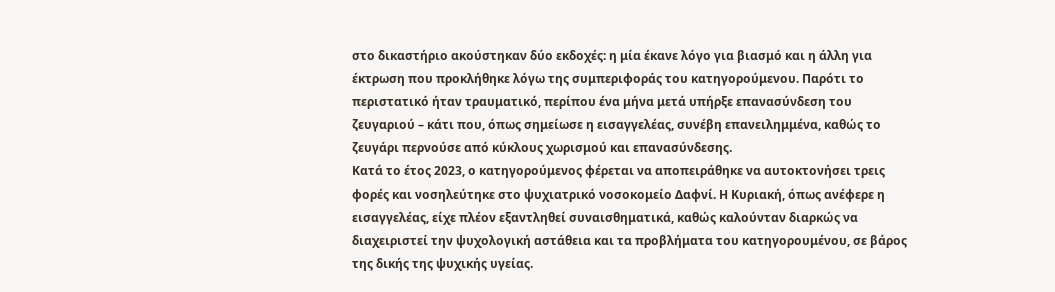στο δικαστήριο ακούστηκαν δύο εκδοχές: η μία έκανε λόγο για βιασμό και η άλλη για έκτρωση που προκλήθηκε λόγω της συμπεριφοράς του κατηγορούμενου. Παρότι το περιστατικό ήταν τραυματικό, περίπου ένα μήνα μετά υπήρξε επανασύνδεση του ζευγαριού – κάτι που, όπως σημείωσε η εισαγγελέας, συνέβη επανειλημμένα, καθώς το ζευγάρι περνούσε από κύκλους χωρισμού και επανασύνδεσης.
Κατά το έτος 2023, ο κατηγορούμενος φέρεται να αποπειράθηκε να αυτοκτονήσει τρεις φορές και νοσηλεύτηκε στο ψυχιατρικό νοσοκομείο Δαφνί. Η Κυριακή, όπως ανέφερε η εισαγγελέας, είχε πλέον εξαντληθεί συναισθηματικά, καθώς καλούνταν διαρκώς να διαχειριστεί την ψυχολογική αστάθεια και τα προβλήματα του κατηγορουμένου, σε βάρος της δικής της ψυχικής υγείας.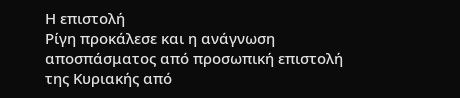Η επιστολή
Ρίγη προκάλεσε και η ανάγνωση αποσπάσματος από προσωπική επιστολή της Κυριακής από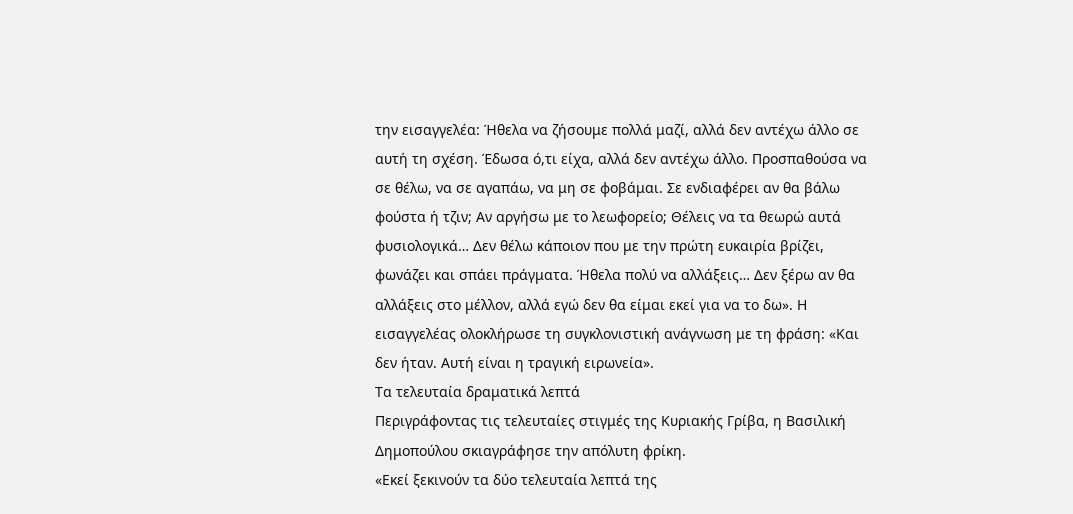την εισαγγελέα: Ήθελα να ζήσουμε πολλά μαζί, αλλά δεν αντέχω άλλο σε αυτή τη σχέση. Έδωσα ό,τι είχα, αλλά δεν αντέχω άλλο. Προσπαθούσα να σε θέλω, να σε αγαπάω, να μη σε φοβάμαι. Σε ενδιαφέρει αν θα βάλω φούστα ή τζιν; Αν αργήσω με το λεωφορείο; Θέλεις να τα θεωρώ αυτά φυσιολογικά… Δεν θέλω κάποιον που με την πρώτη ευκαιρία βρίζει, φωνάζει και σπάει πράγματα. Ήθελα πολύ να αλλάξεις… Δεν ξέρω αν θα αλλάξεις στο μέλλον, αλλά εγώ δεν θα είμαι εκεί για να το δω». Η εισαγγελέας ολοκλήρωσε τη συγκλονιστική ανάγνωση με τη φράση: «Και δεν ήταν. Αυτή είναι η τραγική ειρωνεία».
Τα τελευταία δραματικά λεπτά
Περιγράφοντας τις τελευταίες στιγμές της Κυριακής Γρίβα, η Βασιλική Δημοπούλου σκιαγράφησε την απόλυτη φρίκη.
«Εκεί ξεκινούν τα δύο τελευταία λεπτά της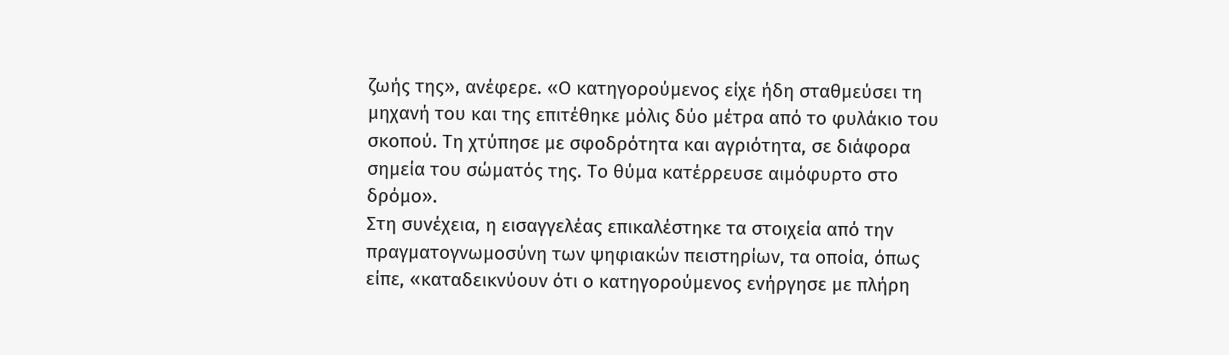ζωής της», ανέφερε. «Ο κατηγορούμενος είχε ήδη σταθμεύσει τη μηχανή του και της επιτέθηκε μόλις δύο μέτρα από το φυλάκιο του σκοπού. Τη χτύπησε με σφοδρότητα και αγριότητα, σε διάφορα σημεία του σώματός της. Το θύμα κατέρρευσε αιμόφυρτο στο δρόμο».
Στη συνέχεια, η εισαγγελέας επικαλέστηκε τα στοιχεία από την πραγματογνωμοσύνη των ψηφιακών πειστηρίων, τα οποία, όπως είπε, «καταδεικνύουν ότι ο κατηγορούμενος ενήργησε με πλήρη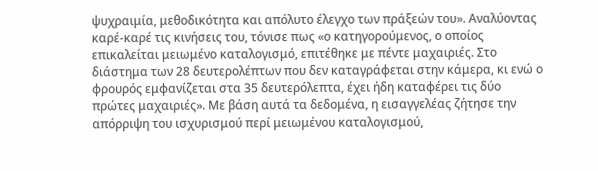ψυχραιμία, μεθοδικότητα και απόλυτο έλεγχο των πράξεών του». Αναλύοντας καρέ-καρέ τις κινήσεις του, τόνισε πως «ο κατηγορούμενος, ο οποίος επικαλείται μειωμένο καταλογισμό, επιτέθηκε με πέντε μαχαιριές. Στο διάστημα των 28 δευτερολέπτων που δεν καταγράφεται στην κάμερα, κι ενώ ο φρουρός εμφανίζεται στα 35 δευτερόλεπτα, έχει ήδη καταφέρει τις δύο πρώτες μαχαιριές». Με βάση αυτά τα δεδομένα, η εισαγγελέας ζήτησε την απόρριψη του ισχυρισμού περί μειωμένου καταλογισμού,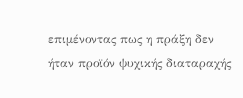επιμένοντας πως η πράξη δεν ήταν προϊόν ψυχικής διαταραχής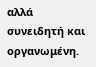αλλά συνειδητή και οργανωμένη.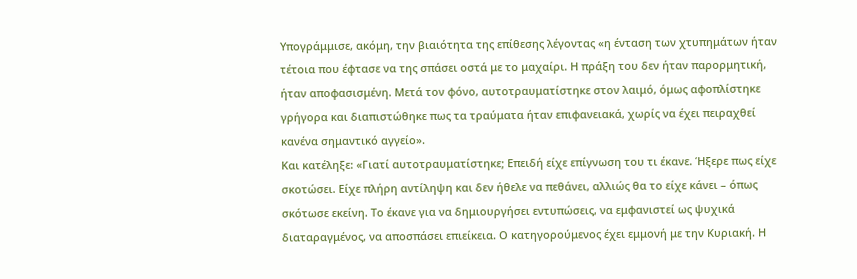Υπογράμμισε, ακόμη, την βιαιότητα της επίθεσης λέγοντας «η ένταση των χτυπημάτων ήταν τέτοια που έφτασε να της σπάσει οστά με το μαχαίρι. Η πράξη του δεν ήταν παρορμητική, ήταν αποφασισμένη. Μετά τον φόνο, αυτοτραυματίστηκε στον λαιμό, όμως αφοπλίστηκε γρήγορα και διαπιστώθηκε πως τα τραύματα ήταν επιφανειακά, χωρίς να έχει πειραχθεί κανένα σημαντικό αγγείο».
Και κατέληξε: «Γιατί αυτοτραυματίστηκε; Επειδή είχε επίγνωση του τι έκανε. Ήξερε πως είχε σκοτώσει. Είχε πλήρη αντίληψη και δεν ήθελε να πεθάνει, αλλιώς θα το είχε κάνει – όπως σκότωσε εκείνη. Το έκανε για να δημιουργήσει εντυπώσεις, να εμφανιστεί ως ψυχικά διαταραγμένος, να αποσπάσει επιείκεια. Ο κατηγορούμενος έχει εμμονή με την Κυριακή. Η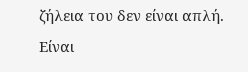ζήλεια του δεν είναι απλή. Είναι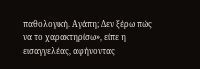παθολογική. Αγάπη; Δεν ξέρω πώς να το χαρακτηρίσω», είπε η εισαγγελέας, αφήνοντας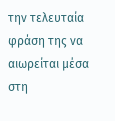την τελευταία φράση της να αιωρείται μέσα στη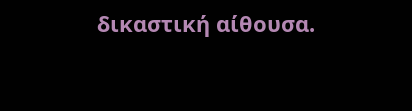δικαστική αίθουσα.